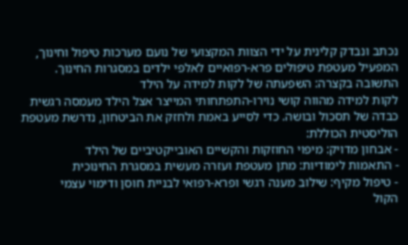נכתב ונבדק קלינית על ידי הצוות המקצועי של נועם מערכות טיפול וחינוך, המפעיל מעטפת טיפולים פרא-רפואיים לאלפי ילדים במסגרות החינוך.
התשובה בקצרה: השפעתה של לקות למידה על הילד
לקות למידה מהווה קושי נוירו-התפתחותי המייצר אצל הילד מעמסה רגשית כבדה של תסכול ובושה. כדי לסייע באמת ולחזק את הביטחון, נדרשת מעטפת הוליסטית הכוללת:
- אבחון מדויק: מיפוי החוזקות והקשיים האובייקטיביים של הילד
- התאמות לימודיות: מתן מעטפת ועזרה מעשית במסגרת החינוכית
- טיפול מקיף: שילוב מענה רגשי ופרא-רפואי לבניית חוסן ודימוי עצמי
הקול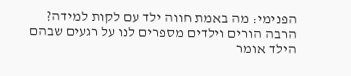הפנימי: מה באמת חווה ילד עם לקות למידה?
הרבה הורים וילדים מספרים לנו על רגעים שבהם הילד אומר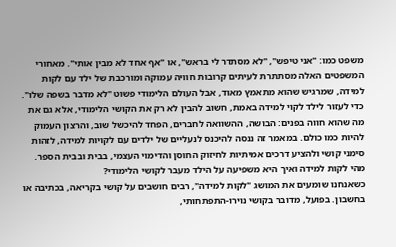משפט כמו: "אני טיפש", "לא מסתדר לי בראש", או "אף אחד לא מבין אותי". מאחורי המשפטים האלה מסתתרת לעיתים קרובות חוויה עמוקה ומורכבת של ילד עם לקות למידה, שמרגיש שהוא מתאמץ מאוד, אבל העולם הלימודי פשוט "לא מדבר בשפה שלו".
כדי לעזור לילד לקוי למידה באמת, חשוב להבין לא רק את הקושי הלימודי, אלא גם את מה שהוא חווה בפנים: הבושה, ההשוואה לחברים, הפחד להיכשל שוב, והרצון העמוק להיות כמו כולם. במאמר זה ננסה להיכנס לנעליים של ילדים עם לקויות למידה, לזהות סימני קושי ולהציע דרכים אמיתיות לחיזוק החוסן והדימוי העצמי, בבית ובבית הספר.
מהי לקות למידה ואיך היא משפיעה על הילד מעבר לקושי הלימודי?
כשאנחנו שומעים את המושג "לקות למידה", רבים חושבים על קושי בקריאה, בכתיבה או בחשבון. בפועל, מדובר בקושי נוירו-התפתחותי,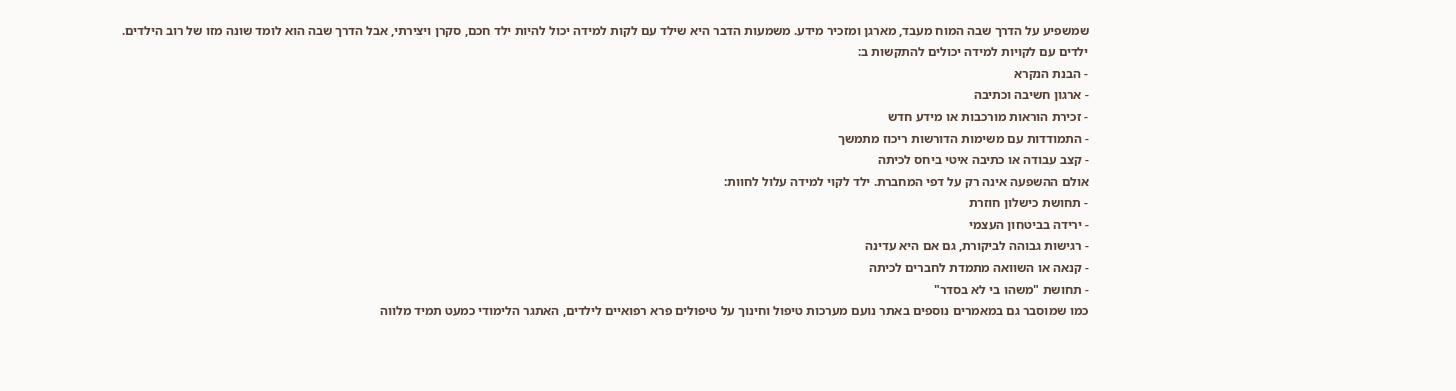שמשפיע על הדרך שבה המוח מעבד, מארגן ומזכיר מידע. משמעות הדבר היא שילד עם לקות למידה יכול להיות ילד חכם, סקרן ויצירתי, אבל הדרך שבה הוא לומד שונה מזו של רוב הילדים.
ילדים עם לקויות למידה יכולים להתקשות ב:
- הבנת הנקרא
- ארגון חשיבה וכתיבה
- זכירת הוראות מורכבות או מידע חדש
- התמודדות עם משימות הדורשות ריכוז מתמשך
- קצב עבודה או כתיבה איטי ביחס לכיתה
אולם ההשפעה אינה רק על דפי המחברת. ילד לקוי למידה עלול לחוות:
- תחושת כישלון חוזרת
- ירידה בביטחון העצמי
- רגישות גבוהה לביקורת, גם אם היא עדינה
- קנאה או השוואה מתמדת לחברים לכיתה
- תחושת "משהו בי לא בסדר"
כמו שמוסבר גם במאמרים נוספים באתר נועם מערכות טיפול וחינוך על טיפולים פרא רפואיים לילדים, האתגר הלימודי כמעט תמיד מלווה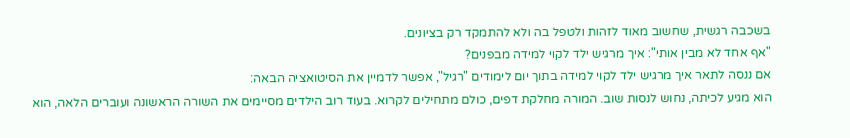בשכבה רגשית, שחשוב מאוד לזהות ולטפל בה ולא להתמקד רק בציונים.
"אף אחד לא מבין אותי": איך מרגיש ילד לקוי למידה מבפנים?
אם ננסה לתאר איך מרגיש ילד לקוי למידה בתוך יום לימודים "רגיל", אפשר לדמיין את הסיטואציה הבאה:
הוא מגיע לכיתה, נחוש לנסות שוב. המורה מחלקת דפים, כולם מתחילים לקרוא. בעוד רוב הילדים מסיימים את השורה הראשונה ועוברים הלאה, הוא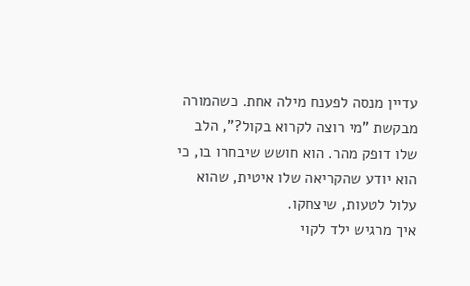עדיין מנסה לפענח מילה אחת. כשהמורה מבקשת "מי רוצה לקרוא בקול?", הלב שלו דופק מהר. הוא חושש שיבחרו בו, כי הוא יודע שהקריאה שלו איטית, שהוא עלול לטעות, שיצחקו.
איך מרגיש ילד לקוי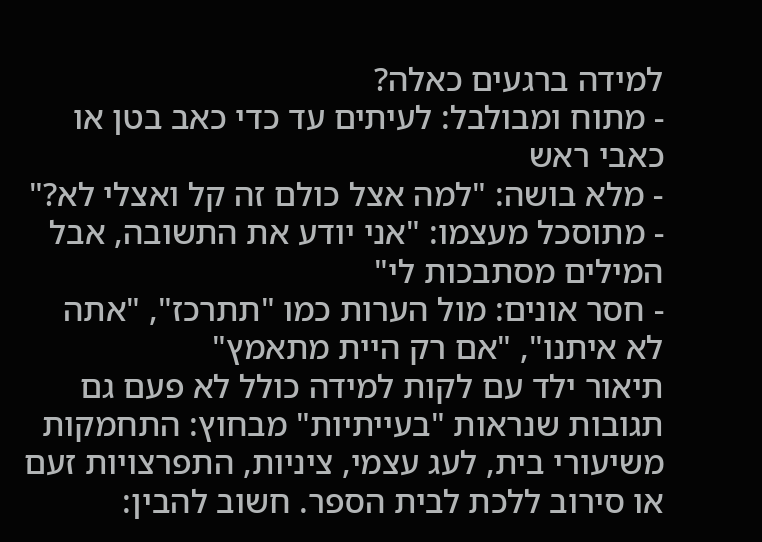למידה ברגעים כאלה?
- מתוח ומבולבל: לעיתים עד כדי כאב בטן או כאבי ראש
- מלא בושה: "למה אצל כולם זה קל ואצלי לא?"
- מתוסכל מעצמו: "אני יודע את התשובה, אבל המילים מסתבכות לי"
- חסר אונים: מול הערות כמו "תתרכז", "אתה לא איתנו", "אם רק היית מתאמץ"
תיאור ילד עם לקות למידה כולל לא פעם גם תגובות שנראות "בעייתיות" מבחוץ: התחמקות משיעורי בית, לעג עצמי, ציניות, התפרצויות זעם או סירוב ללכת לבית הספר. חשוב להבין: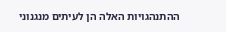ההתנהגויות האלה הן לעיתים מנגנוני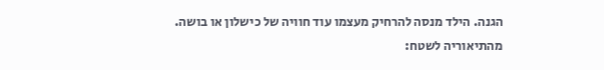הגנה. הילד מנסה להרחיק מעצמו עוד חוויה של כישלון או בושה.
מהתיאוריה לשטח: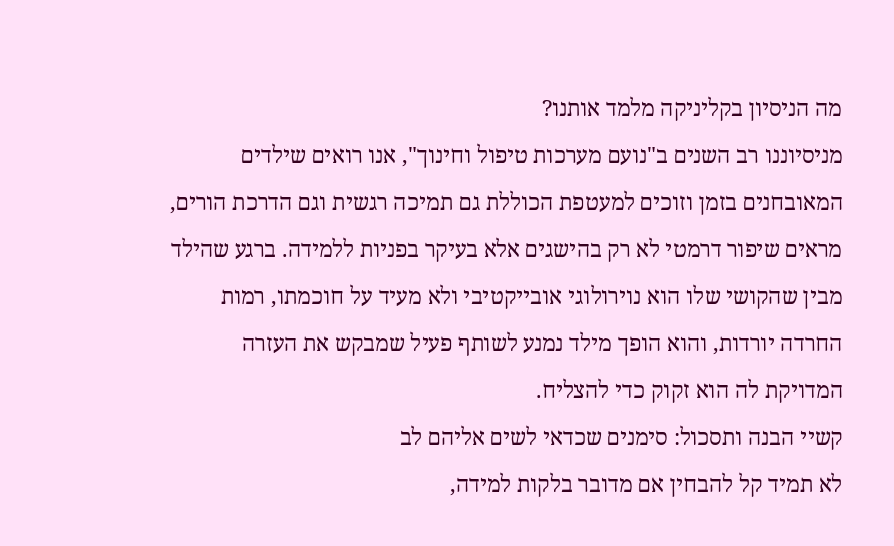מה הניסיון בקליניקה מלמד אותנו?
מניסיוננו רב השנים ב"נועם מערכות טיפול וחינוך", אנו רואים שילדים המאובחנים בזמן וזוכים למעטפת הכוללת גם תמיכה רגשית וגם הדרכת הורים, מראים שיפור דרמטי לא רק בהישגים אלא בעיקר בפניות ללמידה. ברגע שהילד מבין שהקושי שלו הוא נוירולוגי אובייקטיבי ולא מעיד על חוכמתו, רמות החרדה יורדות, והוא הופך מילד נמנע לשותף פעיל שמבקש את העזרה המדויקת לה הוא זקוק כדי להצליח.
קשיי הבנה ותסכול: סימנים שכדאי לשים אליהם לב
לא תמיד קל להבחין אם מדובר בלקות למידה,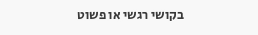בקושי רגשי או פשוט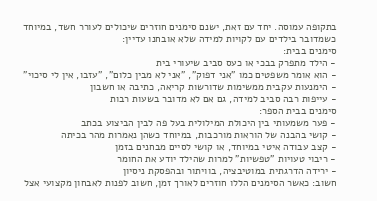בתקופה עמוסה. יחד עם זאת, ישנם סימנים חוזרים שיכולים לעורר חשד, במיוחד כשמדובר בילדים עם לקויות למידה שלא אובחנו עדיין:
סימנים בבית:
- הילד מתפרק בבכי או כעס סביב שיעורי בית
- הוא אומר משפטים כמו "אני דפוק", "אני לא מבין כלום", "עזבו, אין לי סיכוי"
- הימנעות עקבית ממשימות שדורשות קריאה, כתיבה או חשבון
- עייפות רבה סביב למידה, גם אם לא מדובר בשעות רבות
סימנים בבית הספר:
- פער משמעותי בין היכולת המילולית בעל פה לבין הביצוע בכתב
- קושי בהבנה של הוראות מורכבות, במיוחד כשהן נאמרות מהר בכיתה
- קצב עבודה איטי במיוחד, או קושי לסיים מבחנים בזמן
- ריבוי טעויות "טפשיות" למרות שהילד יודע את החומר
- ירידה הדרגתית במוטיבציה, בוויתור ובהפסקת ניסיון
חשוב: כאשר הסימנים הללו חוזרים לאורך זמן, חשוב לפנות לאבחון מקצועי אצל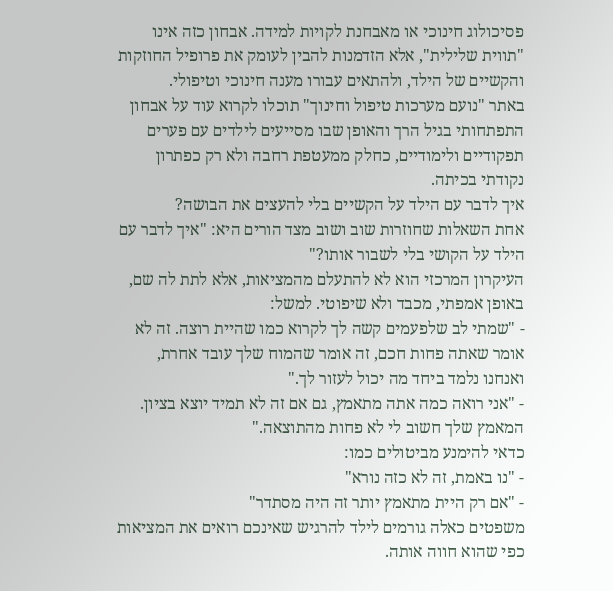פסיכולוג חינוכי או מאבחנת לקויות למידה. אבחון כזה אינו "תווית שלילית", אלא הזדמנות להבין לעומק את פרופיל החוזקות והקשיים של הילד, ולהתאים עבורו מענה חינוכי וטיפולי.
באתר "נועם מערכות טיפול וחינוך" תוכלו לקרוא עוד על אבחון התפתחותי בגיל הרך והאופן שבו מסייעים לילדים עם פערים תפקודיים ולימודיים, כחלק ממעטפת רחבה ולא רק כפתרון נקודתי בכיתה.
איך לדבר עם הילד על הקשיים בלי להעצים את הבושה?
אחת השאלות שחוזרות שוב ושוב מצד הורים היא: "איך לדבר עם הילד על הקושי בלי לשבור אותו?"
העיקרון המרכזי הוא לא להתעלם מהמציאות, אלא לתת לה שם, באופן אמפתי, מכבד ולא שיפוטי. למשל:
- "שמתי לב שלפעמים קשה לך לקרוא כמו שהיית רוצה. זה לא אומר שאתה פחות חכם, זה אומר שהמוח שלך עובד אחרת, ואנחנו נלמד ביחד מה יכול לעזור לך."
- "אני רואה כמה אתה מתאמץ, גם אם זה לא תמיד יוצא בציון. המאמץ שלך חשוב לי לא פחות מהתוצאה."
כדאי להימנע מביטולים כמו:
- "נו באמת, זה לא כזה נורא"
- "אם רק היית מתאמץ יותר זה היה מסתדר"
משפטים כאלה גורמים לילד להרגיש שאינכם רואים את המציאות כפי שהוא חווה אותה.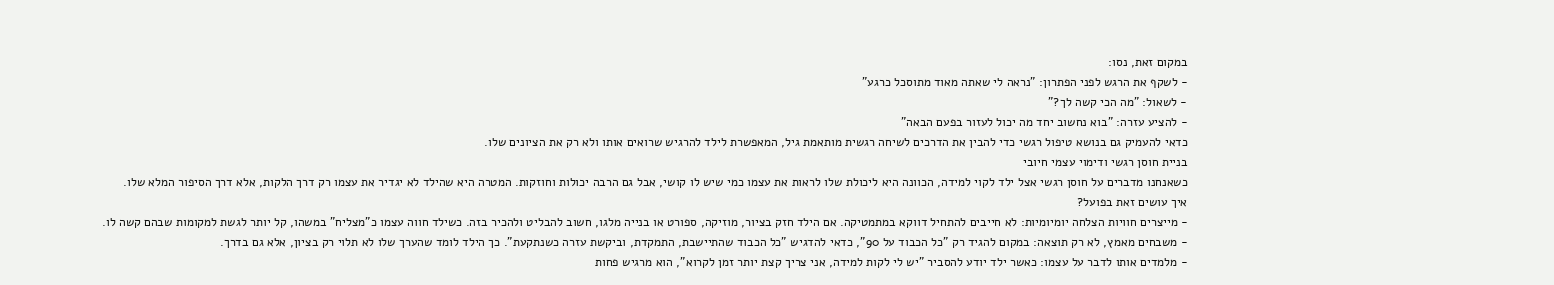במקום זאת, נסו:
- לשקף את הרגש לפני הפתרון: "נראה לי שאתה מאוד מתוסכל כרגע"
- לשאול: "מה הכי קשה לך?"
- להציע עזרה: "בוא נחשוב יחד מה יכול לעזור בפעם הבאה"
כדאי להעמיק גם בנושא טיפול רגשי כדי להבין את הדרכים לשיחה רגשית מותאמת גיל, המאפשרת לילד להרגיש שרואים אותו ולא רק את הציונים שלו.
בניית חוסן רגשי ודימוי עצמי חיובי
כשאנחנו מדברים על חוסן רגשי אצל ילד לקוי למידה, הכוונה היא ליכולת שלו לראות את עצמו כמי שיש לו קושי, אבל גם הרבה יכולות וחוזקות. המטרה היא שהילד לא יגדיר את עצמו רק דרך הלקות, אלא דרך הסיפור המלא שלו.
איך עושים זאת בפועל?
- מייצרים חוויות הצלחה יומיומיות: לא חייבים להתחיל דווקא במתמטיקה. אם הילד חזק בציור, מוזיקה, ספורט או בנייה מלגו, חשוב להבליט ולהכיר בזה. כשילד חווה עצמו כ"מצליח" במשהו, קל יותר לגשת למקומות שבהם קשה לו.
- משבחים מאמץ, לא רק תוצאה: במקום להגיד רק "כל הכבוד על 90", כדאי להדגיש "כל הכבוד שהתיישבת, התמקדת, וביקשת עזרה כשנתקעת". כך הילד לומד שהערך שלו לא תלוי רק בציון, אלא גם בדרך.
- מלמדים אותו לדבר על עצמו: כאשר ילד יודע להסביר "יש לי לקות למידה, אני צריך קצת יותר זמן לקרוא", הוא מרגיש פחות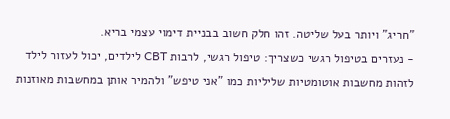"חריג" ויותר בעל שליטה. זהו חלק חשוב בבניית דימוי עצמי בריא.
- נעזרים בטיפול רגשי כשצריך: טיפול רגשי, לרבות CBT לילדים, יכול לעזור לילד לזהות מחשבות אוטומטיות שליליות כמו "אני טיפש" ולהמיר אותן במחשבות מאוזנות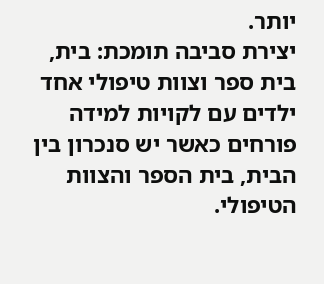יותר.
יצירת סביבה תומכת: בית, בית ספר וצוות טיפולי אחד
ילדים עם לקויות למידה פורחים כאשר יש סנכרון בין הבית, בית הספר והצוות הטיפולי.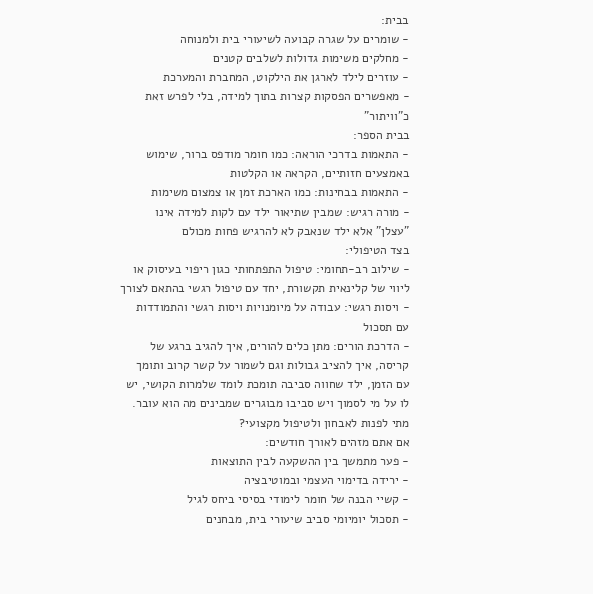בבית:
- שומרים על שגרה קבועה לשיעורי בית ולמנוחה
- מחלקים משימות גדולות לשלבים קטנים
- עוזרים לילד לארגן את הילקוט, המחברת והמערכת
- מאפשרים הפסקות קצרות בתוך למידה, בלי לפרש זאת כ"וויתור"
בבית הספר:
- התאמות בדרכי הוראה: כמו חומר מודפס ברור, שימוש באמצעים חזותיים, הקראה או הקלטות
- התאמות בבחינות: כמו הארכת זמן או צמצום משימות
- מורה רגיש: שמבין שתיאור ילד עם לקות למידה אינו "עצלן" אלא ילד שנאבק לא להרגיש פחות מכולם
בצד הטיפולי:
- שילוב רב-תחומי: טיפול התפתחותי כגון ריפוי בעיסוק או ליווי של קלינאית תקשורת, יחד עם טיפול רגשי בהתאם לצורך
- ויסות רגשי: עבודה על מיומנויות ויסות רגשי והתמודדות עם תסכול
- הדרכת הורים: מתן כלים להורים, איך להגיב ברגע של קריסה, איך להציב גבולות וגם לשמור על קשר קרוב ותומך
עם הזמן, ילד שחווה סביבה תומכת לומד שלמרות הקושי, יש לו על מי לסמוך ויש סביבו מבוגרים שמבינים מה הוא עובר.
מתי לפנות לאבחון ולטיפול מקצועי?
אם אתם מזהים לאורך חודשים:
- פער מתמשך בין ההשקעה לבין התוצאות
- ירידה בדימוי העצמי ובמוטיבציה
- קשיי הבנה של חומר לימודי בסיסי ביחס לגיל
- תסכול יומיומי סביב שיעורי בית, מבחנים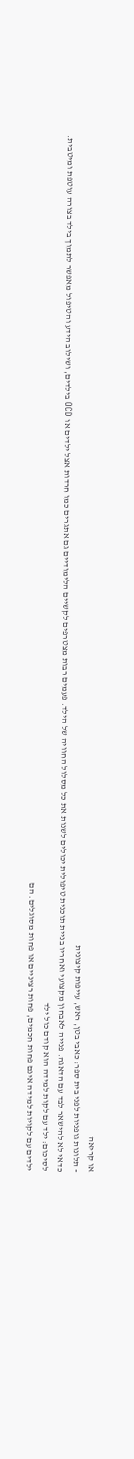או קריאה
- תלונות גופניות לפני בית ספר: כאבי בטן, ראש, עייפות קיצונית
כדאי לא להישאר לבד עם הדאגה. פנייה לאבחון מקצועי ואחריו בניית תוכנית טיפולית יכולים לשנות את כל מסלול החוויה של הילד. פעמים רבות מצטרפים לקשיים הלימודיים גם אתגרים כמו חרדות אצל ילדים או OCD בילדים, ושילוב הידע והטיפול מאפשר לתמוך בילד בצורה עוטפת ומיטבית.
לסיכום: ילד עם לקות למידה הוא קודם כול ילד
ילדים עם לקויות למידה אינם פחות חכמים, פחות רציניים או פחות מסוגלים. הם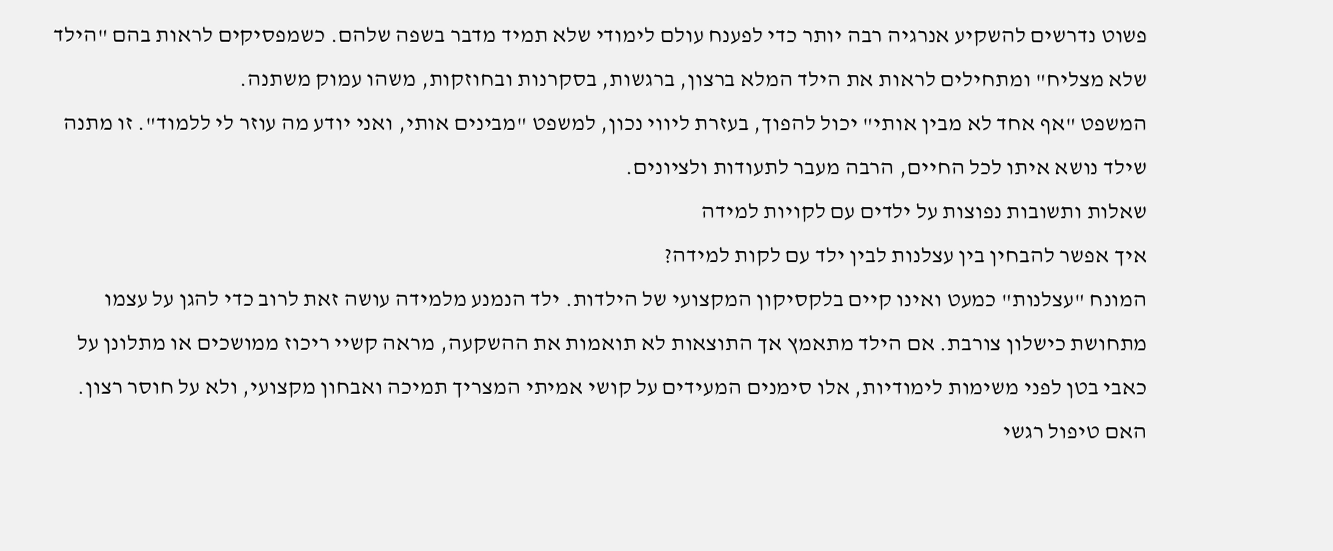פשוט נדרשים להשקיע אנרגיה רבה יותר כדי לפענח עולם לימודי שלא תמיד מדבר בשפה שלהם. כשמפסיקים לראות בהם "הילד שלא מצליח" ומתחילים לראות את הילד המלא ברצון, ברגשות, בסקרנות ובחוזקות, משהו עמוק משתנה.
המשפט "אף אחד לא מבין אותי" יכול להפוך, בעזרת ליווי נכון, למשפט "מבינים אותי, ואני יודע מה עוזר לי ללמוד". זו מתנה שילד נושא איתו לכל החיים, הרבה מעבר לתעודות ולציונים.
שאלות ותשובות נפוצות על ילדים עם לקויות למידה
איך אפשר להבחין בין עצלנות לבין ילד עם לקות למידה?
המונח "עצלנות" כמעט ואינו קיים בלקסיקון המקצועי של הילדות. ילד הנמנע מלמידה עושה זאת לרוב כדי להגן על עצמו מתחושת כישלון צורבת. אם הילד מתאמץ אך התוצאות לא תואמות את ההשקעה, מראה קשיי ריכוז ממושכים או מתלונן על כאבי בטן לפני משימות לימודיות, אלו סימנים המעידים על קושי אמיתי המצריך תמיכה ואבחון מקצועי, ולא על חוסר רצון.
האם טיפול רגשי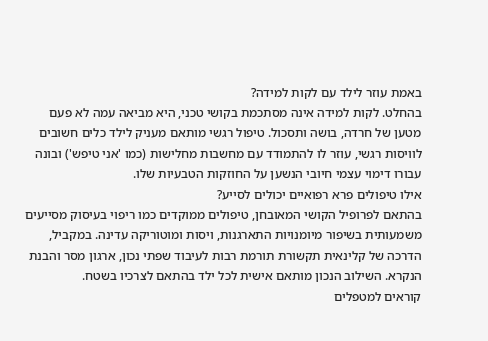באמת עוזר לילד עם לקות למידה?
בהחלט. לקות למידה אינה מסתכמת בקושי טכני, היא מביאה עמה לא פעם מטען של חרדה, בושה ותסכול. טיפול רגשי מותאם מעניק לילד כלים חשובים לוויסות רגשי, עוזר לו להתמודד עם מחשבות מחלישות (כמו 'אני טיפש') ובונה עבורו דימוי עצמי חיובי הנשען על החוזקות הטבעיות שלו.
אילו טיפולים פרא רפואיים יכולים לסייע?
בהתאם לפרופיל הקושי המאובחן, טיפולים ממוקדים כמו ריפוי בעיסוק מסייעים משמעותית בשיפור מיומנויות התארגנות, ויסות ומוטוריקה עדינה. במקביל, הדרכה של קלינאית תקשורת תורמת רבות לעיבוד שפתי נכון, ארגון מסר והבנת הנקרא. השילוב הנכון מותאם אישית לכל ילד בהתאם לצרכיו בשטח.
קוראים למטפלים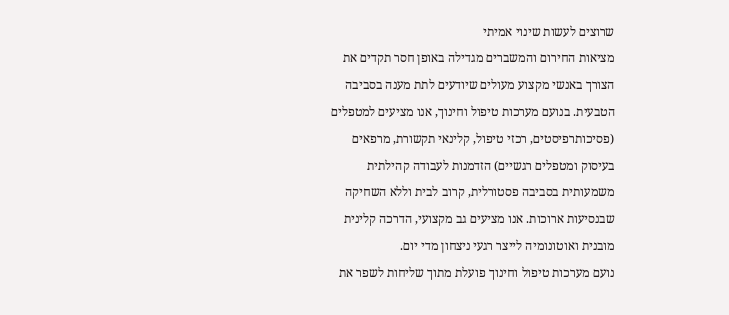שרוצים לעשות שינוי אמיתי
מציאות החירום והמשברים מגדילה באופן חסר תקדים את הצורך באנשי מקצוע מעולים שיודעים לתת מענה בסביבה הטבעית. בנועם מערכות טיפול וחינוך, אנו מציעים למטפלים (פסיכותרפיסטים, רכזי טיפול, קלינאי תקשורת, מרפאים בעיסוק ומטפלים רגשיים) הזדמנות לעבודה קהילתית משמעותית בסביבה פסטורלית, קרוב לבית וללא השחיקה שבנסיעות ארוכות. אנו מציעים גב מקצועי, הדרכה קלינית מובנית ואוטונומיה לייצר רגעי ניצחון מדי יום.
נועם מערכות טיפול וחינוך פועלת מתוך שליחות לשפר את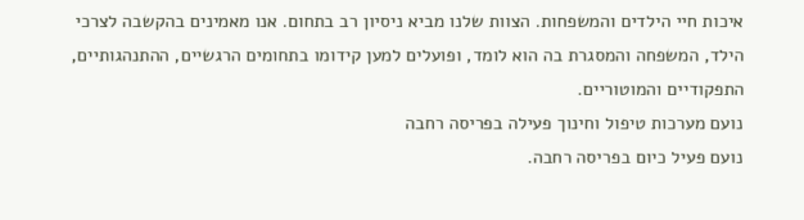איכות חיי הילדים והמשפחות. הצוות שלנו מביא ניסיון רב בתחום. אנו מאמינים בהקשבה לצרכי הילד, המשפחה והמסגרת בה הוא לומד, ופועלים למען קידומו בתחומים הרגשיים, ההתנהגותיים, התפקודיים והמוטוריים.
נועם מערכות טיפול וחינוך פעילה בפריסה רחבה
נועם פעיל כיום בפריסה רחבה.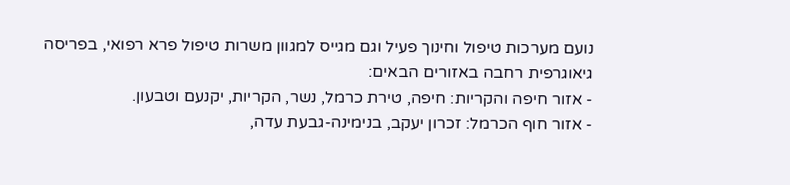נועם מערכות טיפול וחינוך פעיל וגם מגייס למגוון משרות טיפול פרא רפואי, בפריסה גיאוגרפית רחבה באזורים הבאים:
- אזור חיפה והקריות: חיפה, טירת כרמל, נשר, הקריות, יקנעם וטבעון.
- אזור חוף הכרמל: זכרון יעקב, בנימינה-גבעת עדה,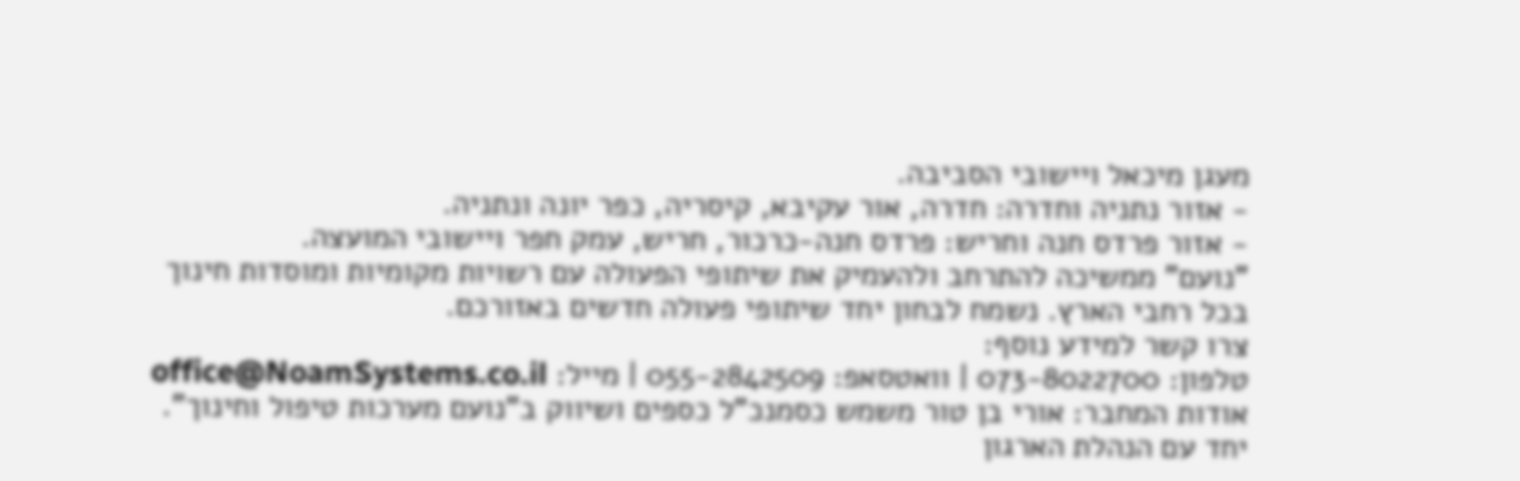מעגן מיכאל ויישובי הסביבה.
- אזור נתניה וחדרה: חדרה, אור עקיבא, קיסריה, כפר יונה ונתניה.
- אזור פרדס חנה וחריש: פרדס חנה-כרכור, חריש, עמק חפר ויישובי המועצה.
"נועם" ממשיכה להתרחב ולהעמיק את שיתופי הפעולה עם רשויות מקומיות ומוסדות חינוך בכל רחבי הארץ. נשמח לבחון יחד שיתופי פעולה חדשים באזורכם.
צרו קשר למידע נוסף:
טלפון: 073-8022700 | וואטסאפ: 055-2842509 | מייל: office@NoamSystems.co.il
אודות המחבר: אורי בן טור משמש כסמנכ"ל כספים ושיווק ב"נועם מערכות טיפול וחינוך". יחד עם הנהלת הארגון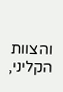והצוות הקליני,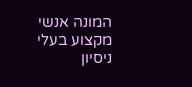המונה אנשי מקצוע בעלי ניסיון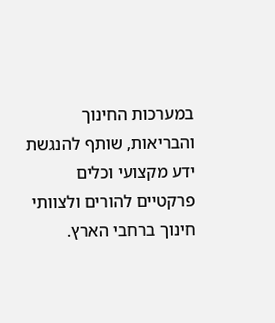במערכות החינוך והבריאות, שותף להנגשת ידע מקצועי וכלים פרקטיים להורים ולצוותי חינוך ברחבי הארץ.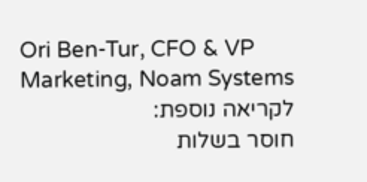Ori Ben-Tur, CFO & VP Marketing, Noam Systems
לקריאה נוספת:
חוסר בשלות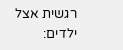רגשית אצל ילדים: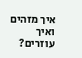איך מזהים ואיך עוזרים?